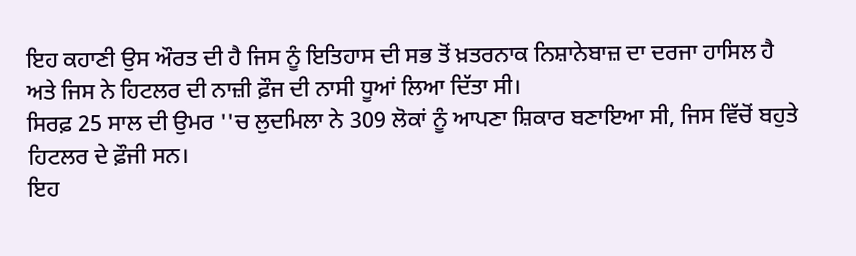ਇਹ ਕਹਾਣੀ ਉਸ ਔਰਤ ਦੀ ਹੈ ਜਿਸ ਨੂੰ ਇਤਿਹਾਸ ਦੀ ਸਭ ਤੋਂ ਖ਼ਤਰਨਾਕ ਨਿਸ਼ਾਨੇਬਾਜ਼ ਦਾ ਦਰਜਾ ਹਾਸਿਲ ਹੈ ਅਤੇ ਜਿਸ ਨੇ ਹਿਟਲਰ ਦੀ ਨਾਜ਼ੀ ਫ਼ੌਜ ਦੀ ਨਾਸੀ ਧੂਆਂ ਲਿਆ ਦਿੱਤਾ ਸੀ।
ਸਿਰਫ਼ 25 ਸਾਲ ਦੀ ਉਮਰ ''ਚ ਲੁਦਮਿਲਾ ਨੇ 309 ਲੋਕਾਂ ਨੂੰ ਆਪਣਾ ਸ਼ਿਕਾਰ ਬਣਾਇਆ ਸੀ, ਜਿਸ ਵਿੱਚੋਂ ਬਹੁਤੇ ਹਿਟਲਰ ਦੇ ਫ਼ੌਜੀ ਸਨ।
ਇਹ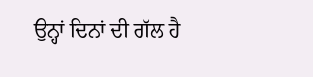ਉਨ੍ਹਾਂ ਦਿਨਾਂ ਦੀ ਗੱਲ ਹੈ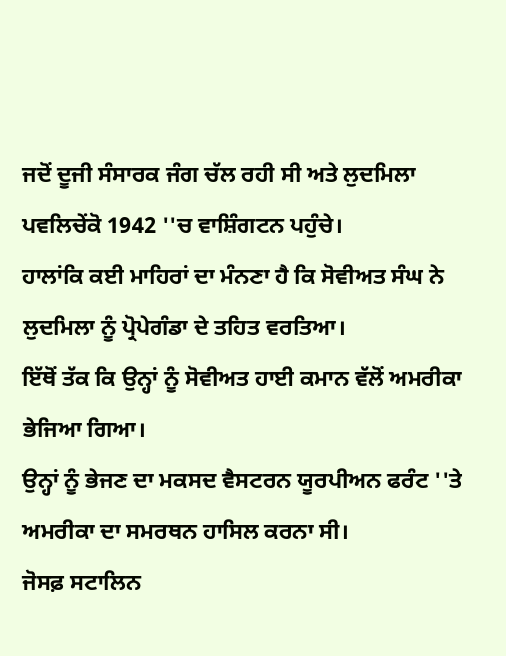ਜਦੋਂ ਦੂਜੀ ਸੰਸਾਰਕ ਜੰਗ ਚੱਲ ਰਹੀ ਸੀ ਅਤੇ ਲੁਦਮਿਲਾ ਪਵਲਿਚੇਂਕੋ 1942 ''ਚ ਵਾਸ਼ਿੰਗਟਨ ਪਹੁੰਚੇ।
ਹਾਲਾਂਕਿ ਕਈ ਮਾਹਿਰਾਂ ਦਾ ਮੰਨਣਾ ਹੈ ਕਿ ਸੋਵੀਅਤ ਸੰਘ ਨੇ ਲੁਦਮਿਲਾ ਨੂੰ ਪ੍ਰੋਪੇਗੰਡਾ ਦੇ ਤਹਿਤ ਵਰਤਿਆ।
ਇੱਥੋਂ ਤੱਕ ਕਿ ਉਨ੍ਹਾਂ ਨੂੰ ਸੋਵੀਅਤ ਹਾਈ ਕਮਾਨ ਵੱਲੋਂ ਅਮਰੀਕਾ ਭੇਜਿਆ ਗਿਆ।
ਉਨ੍ਹਾਂ ਨੂੰ ਭੇਜਣ ਦਾ ਮਕਸਦ ਵੈਸਟਰਨ ਯੂਰਪੀਅਨ ਫਰੰਟ ''ਤੇ ਅਮਰੀਕਾ ਦਾ ਸਮਰਥਨ ਹਾਸਿਲ ਕਰਨਾ ਸੀ।
ਜੋਸਫ਼ ਸਟਾਲਿਨ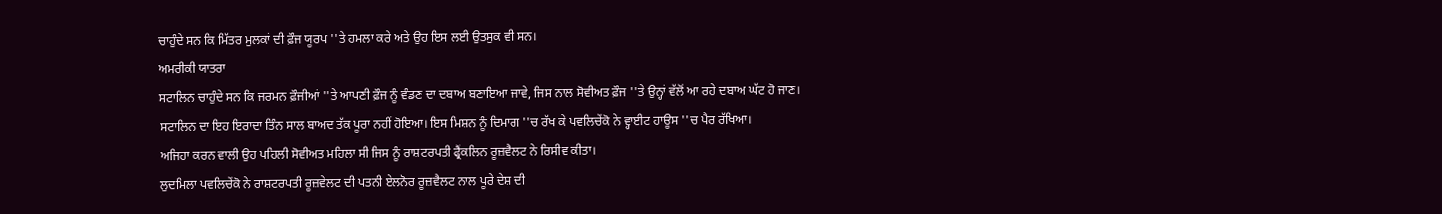ਚਾਹੁੰਦੇ ਸਨ ਕਿ ਮਿੱਤਰ ਮੁਲਕਾਂ ਦੀ ਫ਼ੌਜ ਯੂਰਪ ''ਤੇ ਹਮਲਾ ਕਰੇ ਅਤੇ ਉਹ ਇਸ ਲਈ ਉਤਸੁਕ ਵੀ ਸਨ।
ਅਮਰੀਕੀ ਯਾਤਰਾ
ਸਟਾਲਿਨ ਚਾਹੁੰਦੇ ਸਨ ਕਿ ਜਰਮਨ ਫ਼ੌਜੀਆਂ ''ਤੇ ਆਪਣੀ ਫ਼ੌਜ ਨੂੰ ਵੰਡਣ ਦਾ ਦਬਾਅ ਬਣਾਇਆ ਜਾਵੇ, ਜਿਸ ਨਾਲ ਸੋਵੀਅਤ ਫ਼ੌਜ ''ਤੇ ਉਨ੍ਹਾਂ ਵੱਲੋਂ ਆ ਰਹੇ ਦਬਾਅ ਘੱਟ ਹੋ ਜਾਣ।
ਸਟਾਲਿਨ ਦਾ ਇਹ ਇਰਾਦਾ ਤਿੰਨ ਸਾਲ ਬਾਅਦ ਤੱਕ ਪੂਰਾ ਨਹੀਂ ਹੋਇਆ। ਇਸ ਮਿਸ਼ਨ ਨੂੰ ਦਿਮਾਗ ''ਚ ਰੱਖ ਕੇ ਪਵਲਿਚੇਂਕੋ ਨੇ ਵ੍ਹਾਈਟ ਹਾਊਸ ''ਚ ਪੈਰ ਰੱਖਿਆ।
ਅਜਿਹਾ ਕਰਨ ਵਾਲੀ ਉਹ ਪਹਿਲੀ ਸੋਵੀਅਤ ਮਹਿਲਾ ਸੀ ਜਿਸ ਨੂੰ ਰਾਸ਼ਟਰਪਤੀ ਫ੍ਰੈਂਕਲਿਨ ਰੂਜ਼ਵੈਲਟ ਨੇ ਰਿਸੀਵ ਕੀਤਾ।
ਲੁਦਮਿਲਾ ਪਵਲਿਚੇਂਕੋ ਨੇ ਰਾਸ਼ਟਰਪਤੀ ਰੂਜ਼ਵੇਲਟ ਦੀ ਪਤਨੀ ਏਲਨੋਰ ਰੂਜ਼ਵੈਲਟ ਨਾਲ ਪੂਰੇ ਦੇਸ਼ ਦੀ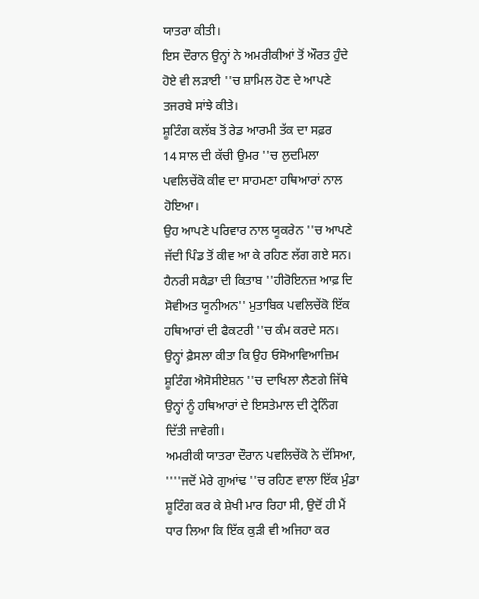ਯਾਤਰਾ ਕੀਤੀ।
ਇਸ ਦੌਰਾਨ ਉਨ੍ਹਾਂ ਨੇ ਅਮਰੀਕੀਆਂ ਤੋਂ ਔਰਤ ਹੁੰਦੇ ਹੋਏ ਵੀ ਲੜਾਈ ''ਚ ਸ਼ਾਮਿਲ ਹੋਣ ਦੇ ਆਪਣੇ ਤਜਰਬੇ ਸਾਂਝੇ ਕੀਤੇ।
ਸ਼ੂਟਿੰਗ ਕਲੱਬ ਤੋਂ ਰੇਡ ਆਰਮੀ ਤੱਕ ਦਾ ਸਫ਼ਰ
14 ਸਾਲ ਦੀ ਕੱਚੀ ਉਮਰ ''ਚ ਲੁਦਮਿਲਾ ਪਵਲਿਚੇਂਕੋ ਕੀਵ ਦਾ ਸਾਹਮਣਾ ਹਥਿਆਰਾਂ ਨਾਲ ਹੋਇਆ।
ਉਹ ਆਪਣੇ ਪਰਿਵਾਰ ਨਾਲ ਯੂਕਰੇਨ ''ਚ ਆਪਣੇ ਜੱਦੀ ਪਿੰਡ ਤੋਂ ਕੀਵ ਆ ਕੇ ਰਹਿਣ ਲੱਗ ਗਏ ਸਨ।
ਹੈਨਰੀ ਸਕੈਡਾ ਦੀ ਕਿਤਾਬ ''ਹੀਰੋਇਨਜ਼ ਆਫ਼ ਦਿ ਸੋਵੀਅਤ ਯੂਨੀਅਨ'' ਮੁਤਾਬਿਕ ਪਵਲਿਚੇਂਕੋ ਇੱਕ ਹਥਿਆਰਾਂ ਦੀ ਫੈਕਟਰੀ ''ਚ ਕੰਮ ਕਰਦੇ ਸਨ।
ਉਨ੍ਹਾਂ ਫ਼ੈਸਲਾ ਕੀਤਾ ਕਿ ਉਹ ਓਸੋਆਵਿਆਜ਼ਿਮ ਸ਼ੂਟਿੰਗ ਐਸੋਸੀਏਸ਼ਨ ''ਚ ਦਾਖਿਲਾ ਲੈਣਗੇ ਜਿੱਥੇ ਉਨ੍ਹਾਂ ਨੂੰ ਹਥਿਆਰਾਂ ਦੇ ਇਸਤੇਮਾਲ ਦੀ ਟ੍ਰੇਨਿੰਗ ਦਿੱਤੀ ਜਾਵੇਗੀ।
ਅਮਰੀਕੀ ਯਾਤਰਾ ਦੌਰਾਨ ਪਵਲਿਚੇਂਕੋ ਨੇ ਦੱਸਿਆ, ''''ਜਦੋਂ ਮੇਰੇ ਗੁਆਂਢ ''ਚ ਰਹਿਣ ਵਾਲਾ ਇੱਕ ਮੁੰਡਾ ਸ਼ੂਟਿੰਗ ਕਰ ਕੇ ਸ਼ੇਖੀ ਮਾਰ ਰਿਹਾ ਸੀ, ਉਦੋਂ ਹੀ ਮੈਂ ਧਾਰ ਲਿਆ ਕਿ ਇੱਕ ਕੁੜੀ ਵੀ ਅਜਿਹਾ ਕਰ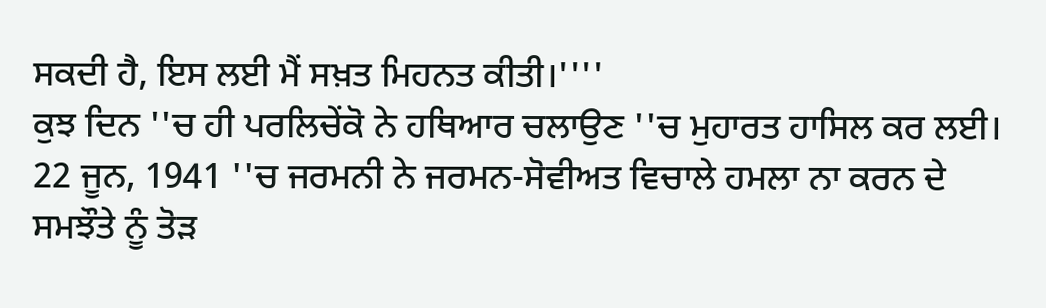ਸਕਦੀ ਹੈ, ਇਸ ਲਈ ਮੈਂ ਸਖ਼ਤ ਮਿਹਨਤ ਕੀਤੀ।''''
ਕੁਝ ਦਿਨ ''ਚ ਹੀ ਪਰਲਿਚੇਂਕੋ ਨੇ ਹਥਿਆਰ ਚਲਾਉਣ ''ਚ ਮੁਹਾਰਤ ਹਾਸਿਲ ਕਰ ਲਈ।
22 ਜੂਨ, 1941 ''ਚ ਜਰਮਨੀ ਨੇ ਜਰਮਨ-ਸੋਵੀਅਤ ਵਿਚਾਲੇ ਹਮਲਾ ਨਾ ਕਰਨ ਦੇ ਸਮਝੌਤੇ ਨੂੰ ਤੋੜ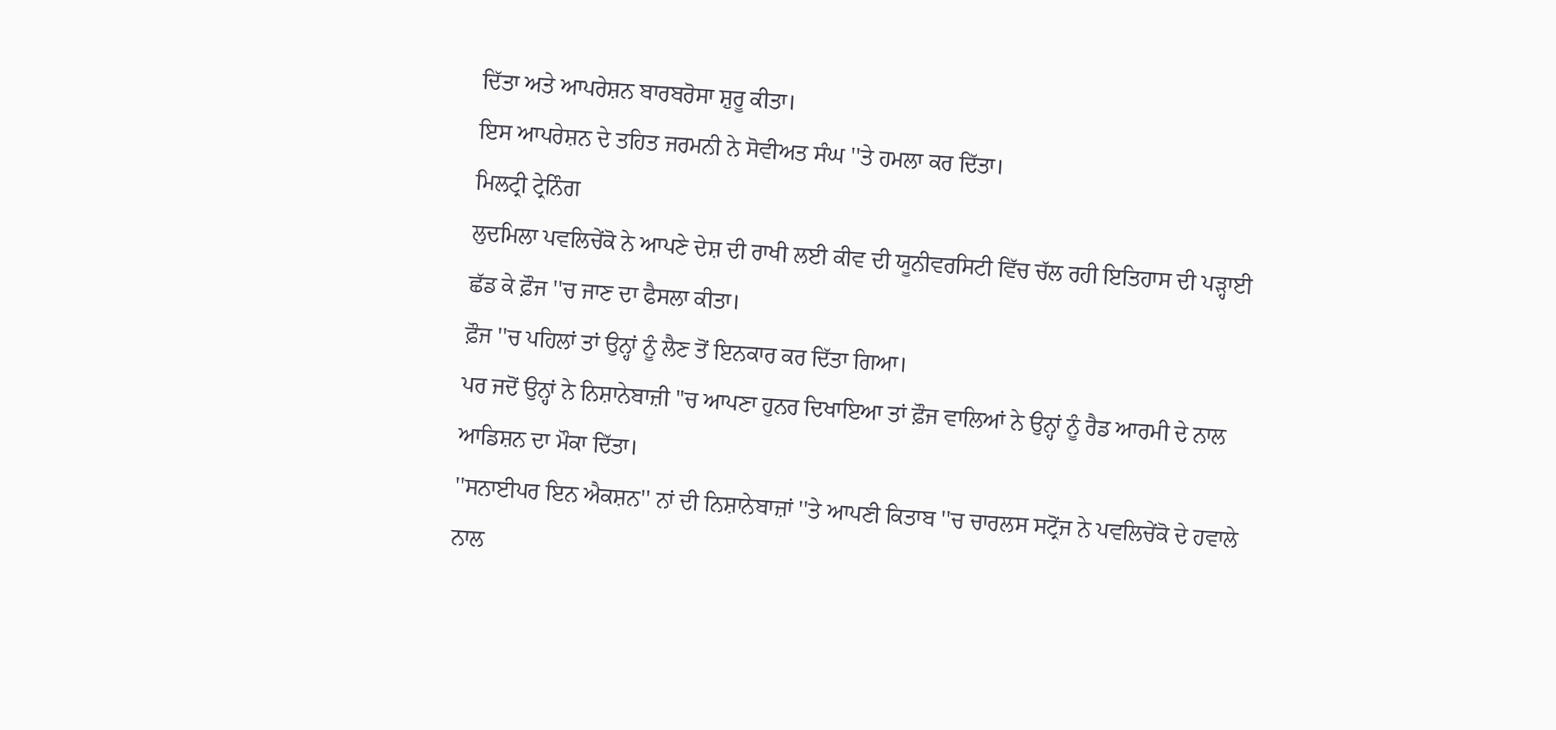ਦਿੱਤਾ ਅਤੇ ਆਪਰੇਸ਼ਨ ਬਾਰਬਰੋਸਾ ਸ਼ੁਰੂ ਕੀਤਾ।
ਇਸ ਆਪਰੇਸ਼ਨ ਦੇ ਤਹਿਤ ਜਰਮਨੀ ਨੇ ਸੋਵੀਅਤ ਸੰਘ ''ਤੇ ਹਮਲਾ ਕਰ ਦਿੱਤਾ।
ਮਿਲਟ੍ਰੀ ਟ੍ਰੇਨਿੰਗ
ਲੁਦਮਿਲਾ ਪਵਲਿਚੇਂਕੋ ਨੇ ਆਪਣੇ ਦੇਸ਼ ਦੀ ਰਾਖੀ ਲਈ ਕੀਵ ਦੀ ਯੂਨੀਵਰਸਿਟੀ ਵਿੱਚ ਚੱਲ ਰਹੀ ਇਤਿਹਾਸ ਦੀ ਪੜ੍ਹਾਈ ਛੱਡ ਕੇ ਫ਼ੌਜ ''ਚ ਜਾਣ ਦਾ ਫੈਸਲਾ ਕੀਤਾ।
ਫ਼ੌਜ ''ਚ ਪਹਿਲਾਂ ਤਾਂ ਉਨ੍ਹਾਂ ਨੂੰ ਲੈਣ ਤੋਂ ਇਨਕਾਰ ਕਰ ਦਿੱਤਾ ਗਿਆ।
ਪਰ ਜਦੋਂ ਉਨ੍ਹਾਂ ਨੇ ਨਿਸ਼ਾਨੇਬਾਜ਼ੀ ''ਚ ਆਪਣਾ ਹੁਨਰ ਦਿਖਾਇਆ ਤਾਂ ਫ਼ੌਜ ਵਾਲਿਆਂ ਨੇ ਉਨ੍ਹਾਂ ਨੂੰ ਰੈਡ ਆਰਮੀ ਦੇ ਨਾਲ ਆਡਿਸ਼ਨ ਦਾ ਮੌਕਾ ਦਿੱਤਾ।
''ਸਨਾਈਪਰ ਇਨ ਐਕਸ਼ਨ'' ਨਾਂ ਦੀ ਨਿਸ਼ਾਨੇਬਾਜ਼ਾਂ ''ਤੇ ਆਪਣੀ ਕਿਤਾਬ ''ਚ ਚਾਰਲਸ ਸਟ੍ਰੋਂਜ ਨੇ ਪਵਲਿਚੇਂਕੋ ਦੇ ਹਵਾਲੇ ਨਾਲ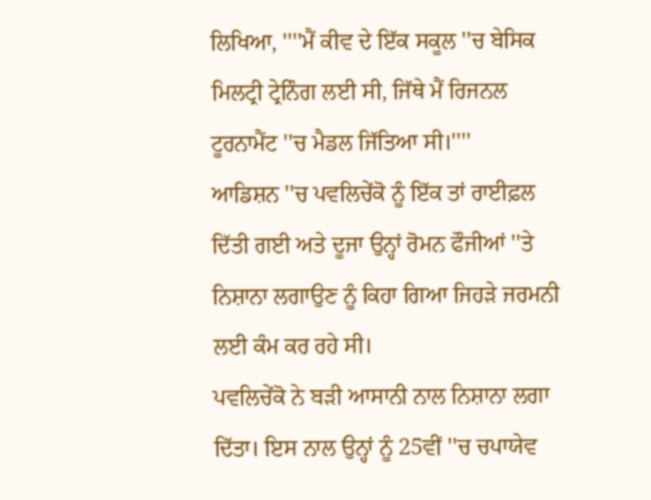ਲਿਖਿਆ, ''''ਮੈਂ ਕੀਵ ਦੇ ਇੱਕ ਸਕੂਲ ''ਚ ਬੇਸਿਕ ਮਿਲਟ੍ਰੀ ਟ੍ਰੇਨਿੰਗ ਲਈ ਸੀ, ਜਿੱਥੇ ਮੈਂ ਰਿਜਨਲ ਟੂਰਨਾਮੈਂਟ ''ਚ ਮੈਡਲ ਜਿੱਤਿਆ ਸੀ।''''
ਆਡਿਸ਼ਨ ''ਚ ਪਵਲਿਚੇਂਕੋ ਨੂੰ ਇੱਕ ਤਾਂ ਰਾਈਫ਼ਲ ਦਿੱਤੀ ਗਈ ਅਤੇ ਦੂਜਾ ਉਨ੍ਹਾਂ ਰੋਮਨ ਫੌਜੀਆਂ ''ਤੇ ਨਿਸ਼ਾਨਾ ਲਗਾਉਣ ਨੂੰ ਕਿਹਾ ਗਿਆ ਜਿਹੜੇ ਜਰਮਨੀ ਲਈ ਕੰਮ ਕਰ ਰਹੇ ਸੀ।
ਪਵਲਿਚੇਂਕੋ ਨੇ ਬੜੀ ਆਸਾਨੀ ਨਾਲ ਨਿਸ਼ਾਨਾ ਲਗਾ ਦਿੱਤਾ। ਇਸ ਨਾਲ ਉਨ੍ਹਾਂ ਨੂੰ 25ਵੀਂ ''ਚ ਚਪਾਯੇਵ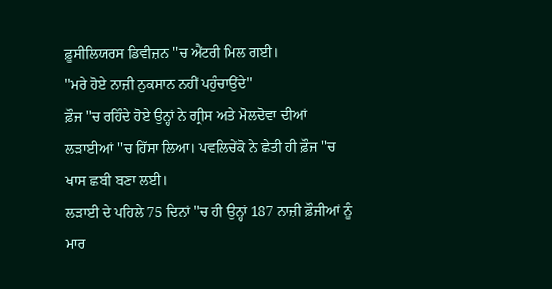ਫ਼ੂਸੀਲਿਯਰਸ ਡਿਵੀਜ਼ਨ ''ਚ ਐਂਟਰੀ ਮਿਲ ਗਈ।
''ਮਰੇ ਹੋਏ ਨਾਜ਼ੀ ਨੁਕਸਾਨ ਨਹੀਂ ਪਹੁੰਚਾਉਂਦੇ''
ਫ਼ੌਜ ''ਚ ਰਹਿੰਦੇ ਹੋਏ ਉਨ੍ਹਾਂ ਨੇ ਗ੍ਰੀਸ ਅਤੇ ਮੋਲਦੋਵਾ ਦੀਆਂ ਲੜਾਈਆਂ ''ਚ ਹਿੱਸਾ ਲਿਆ। ਪਵਲਿਚੇਂਕੋ ਨੇ ਛੇਤੀ ਹੀ ਫ਼ੌਜ ''ਚ ਖਾਸ ਛਬੀ ਬਣਾ ਲਈ।
ਲੜਾਈ ਦੇ ਪਹਿਲੇ 75 ਦਿਨਾਂ ''ਚ ਹੀ ਉਨ੍ਹਾਂ 187 ਨਾਜ਼ੀ ਫ਼ੌਜੀਆਂ ਨੂੰ ਮਾਰ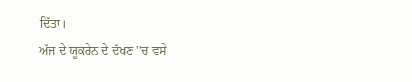ਦਿੱਤਾ।
ਅੱਜ ਦੇ ਯੂਕਰੇਨ ਦੇ ਦੱਖਣ ''ਚ ਵਸੇ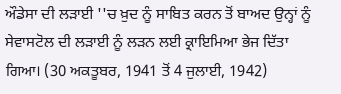ਔਡੇਸਾ ਦੀ ਲੜਾਈ ''ਚ ਖ਼ੁਦ ਨੂੰ ਸਾਬਿਤ ਕਰਨ ਤੋਂ ਬਾਅਦ ਉਨ੍ਹਾਂ ਨੂੰ ਸੇਵਾਸਟੋਲ ਦੀ ਲੜਾਈ ਨੂੰ ਲੜਨ ਲਈ ਕ੍ਰਾਇਮਿਆ ਭੇਜ ਦਿੱਤਾ ਗਿਆ। (30 ਅਕਤੂਬਰ, 1941 ਤੋਂ 4 ਜੁਲਾਈ, 1942)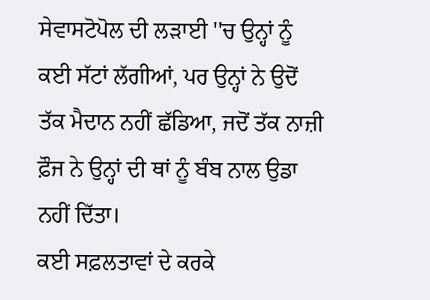ਸੇਵਾਸਟੋਪੋਲ ਦੀ ਲੜਾਈ ''ਚ ਉਨ੍ਹਾਂ ਨੂੰ ਕਈ ਸੱਟਾਂ ਲੱਗੀਆਂ, ਪਰ ਉਨ੍ਹਾਂ ਨੇ ਉਦੋਂ ਤੱਕ ਮੈਦਾਨ ਨਹੀਂ ਛੱਡਿਆ, ਜਦੋਂ ਤੱਕ ਨਾਜ਼ੀ ਫ਼ੌਜ ਨੇ ਉਨ੍ਹਾਂ ਦੀ ਥਾਂ ਨੂੰ ਬੰਬ ਨਾਲ ਉਡਾ ਨਹੀਂ ਦਿੱਤਾ।
ਕਈ ਸਫ਼ਲਤਾਵਾਂ ਦੇ ਕਰਕੇ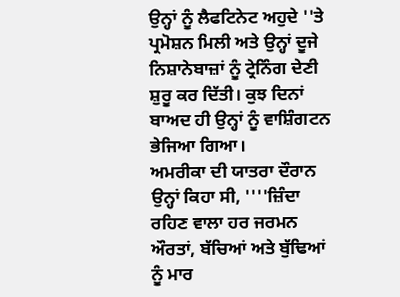ਉਨ੍ਹਾਂ ਨੂੰ ਲੈਫਟਿਨੇਟ ਅਹੁਦੇ ''ਤੇ ਪ੍ਰਮੋਸ਼ਨ ਮਿਲੀ ਅਤੇ ਉਨ੍ਹਾਂ ਦੂਜੇ ਨਿਸ਼ਾਨੇਬਾਜ਼ਾਂ ਨੂੰ ਟ੍ਰੇਨਿੰਗ ਦੇਣੀ ਸ਼ੁਰੂ ਕਰ ਦਿੱਤੀ। ਕੁਝ ਦਿਨਾਂ ਬਾਅਦ ਹੀ ਉਨ੍ਹਾਂ ਨੂੰ ਵਾਸ਼ਿੰਗਟਨ ਭੇਜਿਆ ਗਿਆ।
ਅਮਰੀਕਾ ਦੀ ਯਾਤਰਾ ਦੌਰਾਨ ਉਨ੍ਹਾਂ ਕਿਹਾ ਸੀ, ''''ਜ਼ਿੰਦਾ ਰਹਿਣ ਵਾਲਾ ਹਰ ਜਰਮਨ ਔਰਤਾਂ, ਬੱਚਿਆਂ ਅਤੇ ਬੁੱਢਿਆਂ ਨੂੰ ਮਾਰ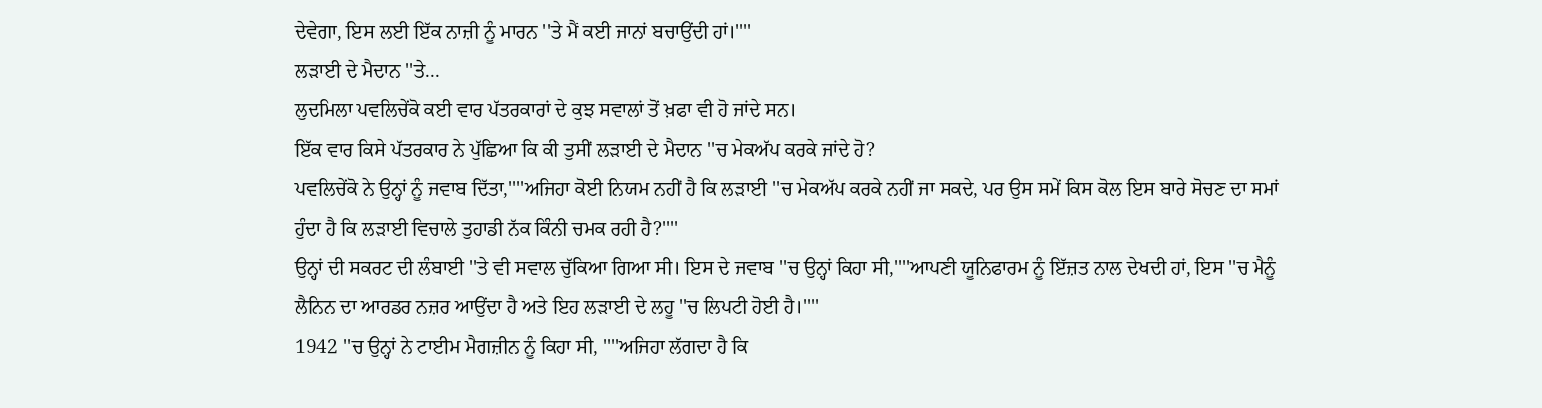ਦੇਵੇਗਾ, ਇਸ ਲਈ ਇੱਕ ਨਾਜ਼ੀ ਨੂੰ ਮਾਰਨ ''ਤੇ ਮੈਂ ਕਈ ਜਾਨਾਂ ਬਚਾਉਂਦੀ ਹਾਂ।''''
ਲੜਾਈ ਦੇ ਮੈਦਾਨ ''ਤੇ...
ਲੁਦਮਿਲਾ ਪਵਲਿਚੇਂਕੋ ਕਈ ਵਾਰ ਪੱਤਰਕਾਰਾਂ ਦੇ ਕੁਝ ਸਵਾਲਾਂ ਤੋਂ ਖ਼ਫਾ ਵੀ ਹੋ ਜਾਂਦੇ ਸਨ।
ਇੱਕ ਵਾਰ ਕਿਸੇ ਪੱਤਰਕਾਰ ਨੇ ਪੁੱਛਿਆ ਕਿ ਕੀ ਤੁਸੀਂ ਲੜਾਈ ਦੇ ਮੈਦਾਨ ''ਚ ਮੇਕਅੱਪ ਕਰਕੇ ਜਾਂਦੇ ਹੋ?
ਪਵਲਿਚੇਂਕੋ ਨੇ ਉਨ੍ਹਾਂ ਨੂੰ ਜਵਾਬ ਦਿੱਤਾ,''''ਅਜਿਹਾ ਕੋਈ ਨਿਯਮ ਨਹੀਂ ਹੈ ਕਿ ਲੜਾਈ ''ਚ ਮੇਕਅੱਪ ਕਰਕੇ ਨਹੀਂ ਜਾ ਸਕਦੇ, ਪਰ ਉਸ ਸਮੇਂ ਕਿਸ ਕੋਲ ਇਸ ਬਾਰੇ ਸੋਚਣ ਦਾ ਸਮਾਂ ਹੁੰਦਾ ਹੈ ਕਿ ਲੜਾਈ ਵਿਚਾਲੇ ਤੁਹਾਡੀ ਨੱਕ ਕਿੰਨੀ ਚਮਕ ਰਹੀ ਹੈ?''''
ਉਨ੍ਹਾਂ ਦੀ ਸਕਰਟ ਦੀ ਲੰਬਾਈ ''ਤੇ ਵੀ ਸਵਾਲ ਚੁੱਕਿਆ ਗਿਆ ਸੀ। ਇਸ ਦੇ ਜਵਾਬ ''ਚ ਉਨ੍ਹਾਂ ਕਿਹਾ ਸੀ,''''ਆਪਣੀ ਯੂਨਿਫਾਰਮ ਨੂੰ ਇੱਜ਼ਤ ਨਾਲ ਦੇਖਦੀ ਹਾਂ, ਇਸ ''ਚ ਮੈਨੂੰ ਲੈਨਿਨ ਦਾ ਆਰਡਰ ਨਜ਼ਰ ਆਉਂਦਾ ਹੈ ਅਤੇ ਇਹ ਲੜਾਈ ਦੇ ਲਹੂ ''ਚ ਲਿਪਟੀ ਹੋਈ ਹੈ।''''
1942 ''ਚ ਉਨ੍ਹਾਂ ਨੇ ਟਾਈਮ ਮੈਗਜ਼ੀਨ ਨੂੰ ਕਿਹਾ ਸੀ, ''''ਅਜਿਹਾ ਲੱਗਦਾ ਹੈ ਕਿ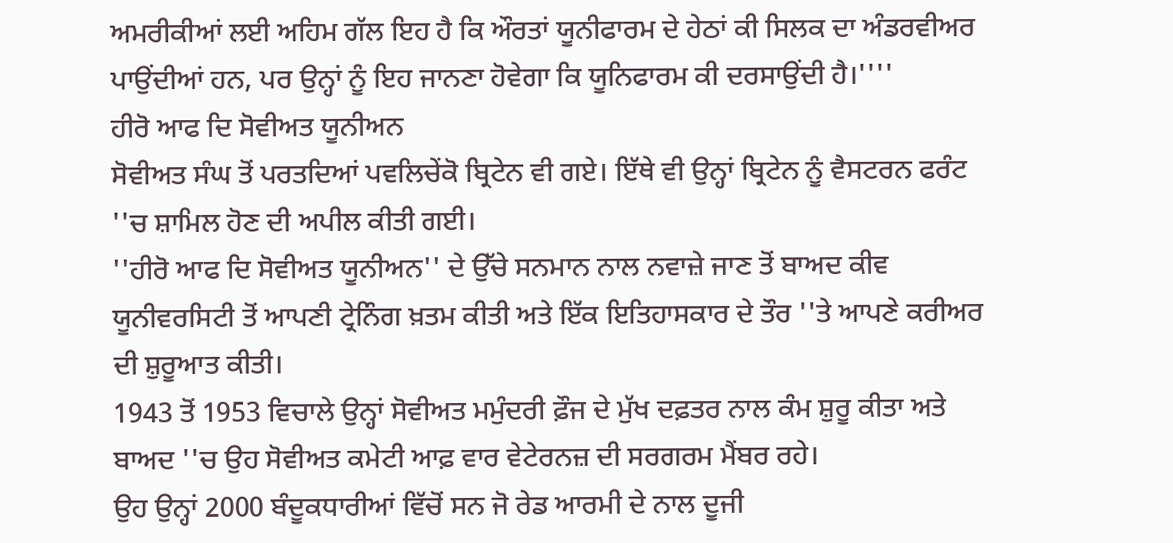ਅਮਰੀਕੀਆਂ ਲਈ ਅਹਿਮ ਗੱਲ ਇਹ ਹੈ ਕਿ ਔਰਤਾਂ ਯੂਨੀਫਾਰਮ ਦੇ ਹੇਠਾਂ ਕੀ ਸਿਲਕ ਦਾ ਅੰਡਰਵੀਅਰ ਪਾਉਂਦੀਆਂ ਹਨ, ਪਰ ਉਨ੍ਹਾਂ ਨੂੰ ਇਹ ਜਾਨਣਾ ਹੋਵੇਗਾ ਕਿ ਯੂਨਿਫਾਰਮ ਕੀ ਦਰਸਾਉਂਦੀ ਹੈ।''''
ਹੀਰੋ ਆਫ ਦਿ ਸੋਵੀਅਤ ਯੂਨੀਅਨ
ਸੋਵੀਅਤ ਸੰਘ ਤੋਂ ਪਰਤਦਿਆਂ ਪਵਲਿਚੇਂਕੋ ਬ੍ਰਿਟੇਨ ਵੀ ਗਏ। ਇੱਥੇ ਵੀ ਉਨ੍ਹਾਂ ਬ੍ਰਿਟੇਨ ਨੂੰ ਵੈਸਟਰਨ ਫਰੰਟ ''ਚ ਸ਼ਾਮਿਲ ਹੋਣ ਦੀ ਅਪੀਲ ਕੀਤੀ ਗਈ।
''ਹੀਰੋ ਆਫ ਦਿ ਸੋਵੀਅਤ ਯੂਨੀਅਨ'' ਦੇ ਉੱਚੇ ਸਨਮਾਨ ਨਾਲ ਨਵਾਜ਼ੇ ਜਾਣ ਤੋਂ ਬਾਅਦ ਕੀਵ ਯੂਨੀਵਰਸਿਟੀ ਤੋਂ ਆਪਣੀ ਟ੍ਰੇਨਿੰਗ ਖ਼ਤਮ ਕੀਤੀ ਅਤੇ ਇੱਕ ਇਤਿਹਾਸਕਾਰ ਦੇ ਤੌਰ ''ਤੇ ਆਪਣੇ ਕਰੀਅਰ ਦੀ ਸ਼ੁਰੂਆਤ ਕੀਤੀ।
1943 ਤੋਂ 1953 ਵਿਚਾਲੇ ਉਨ੍ਹਾਂ ਸੋਵੀਅਤ ਮਮੁੰਦਰੀ ਫ਼ੌਜ ਦੇ ਮੁੱਖ ਦਫ਼ਤਰ ਨਾਲ ਕੰਮ ਸ਼ੁਰੂ ਕੀਤਾ ਅਤੇ ਬਾਅਦ ''ਚ ਉਹ ਸੋਵੀਅਤ ਕਮੇਟੀ ਆਫ਼ ਵਾਰ ਵੇਟੇਰਨਜ਼ ਦੀ ਸਰਗਰਮ ਮੈਂਬਰ ਰਹੇ।
ਉਹ ਉਨ੍ਹਾਂ 2000 ਬੰਦੂਕਧਾਰੀਆਂ ਵਿੱਚੋਂ ਸਨ ਜੋ ਰੇਡ ਆਰਮੀ ਦੇ ਨਾਲ ਦੂਜੀ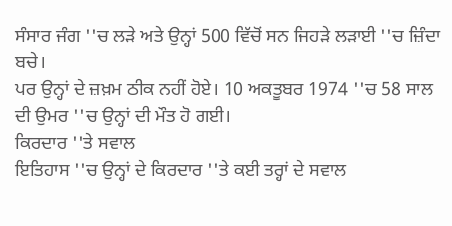ਸੰਸਾਰ ਜੰਗ ''ਚ ਲੜੇ ਅਤੇ ਉਨ੍ਹਾਂ 500 ਵਿੱਚੋਂ ਸਨ ਜਿਹੜੇ ਲੜਾਈ ''ਚ ਜ਼ਿੰਦਾ ਬਚੇ।
ਪਰ ਉਨ੍ਹਾਂ ਦੇ ਜ਼ਖ਼ਮ ਠੀਕ ਨਹੀਂ ਹੋਏ। 10 ਅਕਤੂਬਰ 1974 ''ਚ 58 ਸਾਲ ਦੀ ਉਮਰ ''ਚ ਉਨ੍ਹਾਂ ਦੀ ਮੌਤ ਹੋ ਗਈ।
ਕਿਰਦਾਰ ''ਤੇ ਸਵਾਲ
ਇਤਿਹਾਸ ''ਚ ਉਨ੍ਹਾਂ ਦੇ ਕਿਰਦਾਰ ''ਤੇ ਕਈ ਤਰ੍ਹਾਂ ਦੇ ਸਵਾਲ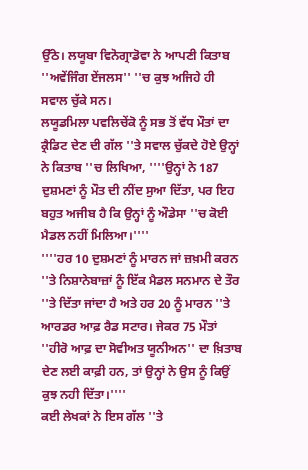ਉੱਠੇ। ਲਯੂਬਾ ਵਿਨੋਗ੍ਰਾਡੋਵਾ ਨੇ ਆਪਣੀ ਕਿਤਾਬ ''ਅਵੇਂਜਿੰਗ ਏਂਜਲਸ'' ''ਚ ਕੁਝ ਅਜਿਹੇ ਹੀ ਸਵਾਲ ਚੁੱਕੇ ਸਨ।
ਲਯੂਡਮਿਲਾ ਪਵਲਿਚੇਂਕੋ ਨੂੰ ਸਭ ਤੋਂ ਵੱਧ ਮੌਤਾਂ ਦਾ ਕ੍ਰੈਡਿਟ ਦੇਣ ਦੀ ਗੱਲ ''ਤੇ ਸਵਾਲ ਚੁੱਕਦੇ ਹੋਏ ਉਨ੍ਹਾਂ ਨੇ ਕਿਤਾਬ ''ਚ ਲਿਖਿਆ, ''''ਉਨ੍ਹਾਂ ਨੇ 187 ਦੁਸ਼ਮਣਾਂ ਨੂੰ ਮੌਤ ਦੀ ਨੀਂਦ ਸੁਆ ਦਿੱਤਾ, ਪਰ ਇਹ ਬਹੁਤ ਅਜੀਬ ਹੈ ਕਿ ਉਨ੍ਹਾਂ ਨੂੰ ਔਡੇਸਾ ''ਚ ਕੋਈ ਮੈਡਲ ਨਹੀਂ ਮਿਲਿਆ।''''
''''ਹਰ 10 ਦੁਸ਼ਮਣਾਂ ਨੂੰ ਮਾਰਨ ਜਾਂ ਜ਼ਖ਼ਮੀ ਕਰਨ ''ਤੇ ਨਿਸ਼ਾਨੇਬਾਜ਼ਾਂ ਨੂੰ ਇੱਕ ਮੈਡਲ ਸਨਮਾਨ ਦੇ ਤੌਰ ''ਤੇ ਦਿੱਤਾ ਜਾਂਦਾ ਹੈ ਅਤੇ ਹਰ 20 ਨੂੰ ਮਾਰਨ ''ਤੇ ਆਰਡਰ ਆਫ਼ ਰੈਡ ਸਟਾਰ। ਜੇਕਰ 75 ਮੌਤਾਂ ''ਹੀਰੋ ਆਫ਼ ਦਾ ਸੋਵੀਅਤ ਯੂਨੀਅਨ'' ਦਾ ਖ਼ਿਤਾਬ ਦੇਣ ਲਈ ਕਾਫ਼ੀ ਹਨ, ਤਾਂ ਉਨ੍ਹਾਂ ਨੇ ਉਸ ਨੂੰ ਕਿਉਂ ਕੁਝ ਨਹੀ ਦਿੱਤਾ।''''
ਕਈ ਲੇਖਕਾਂ ਨੇ ਇਸ ਗੱਲ ''ਤੇ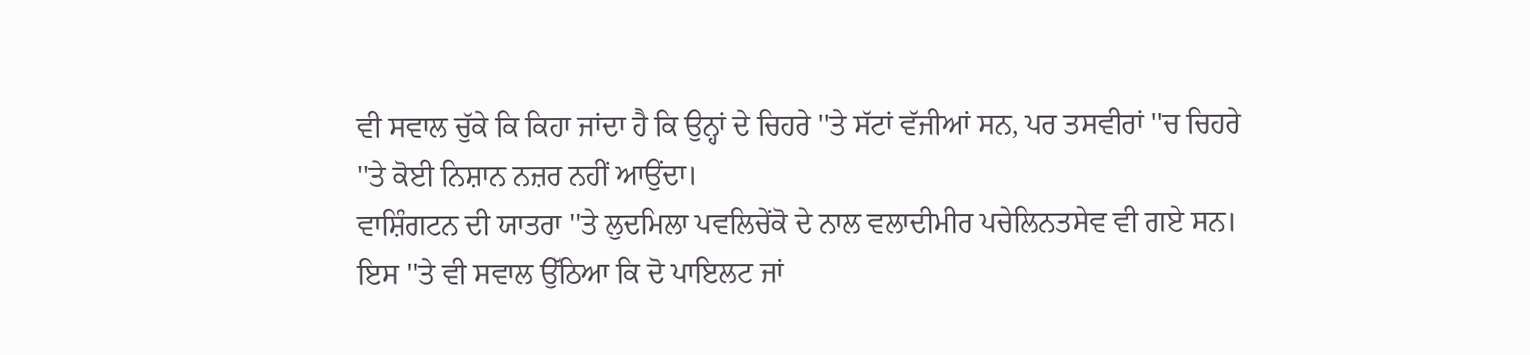ਵੀ ਸਵਾਲ ਚੁੱਕੇ ਕਿ ਕਿਹਾ ਜਾਂਦਾ ਹੈ ਕਿ ਉਨ੍ਹਾਂ ਦੇ ਚਿਹਰੇ ''ਤੇ ਸੱਟਾਂ ਵੱਜੀਆਂ ਸਨ, ਪਰ ਤਸਵੀਰਾਂ ''ਚ ਚਿਹਰੇ ''ਤੇ ਕੋਈ ਨਿਸ਼ਾਨ ਨਜ਼ਰ ਨਹੀਂ ਆਉਂਦਾ।
ਵਾਸ਼ਿੰਗਟਨ ਦੀ ਯਾਤਰਾ ''ਤੇ ਲੁਦਮਿਲਾ ਪਵਲਿਚੇਂਕੋ ਦੇ ਨਾਲ ਵਲਾਦੀਮੀਰ ਪਚੇਲਿਨਤਸੇਵ ਵੀ ਗਏ ਸਨ।
ਇਸ ''ਤੇ ਵੀ ਸਵਾਲ ਉੱਠਿਆ ਕਿ ਦੋ ਪਾਇਲਟ ਜਾਂ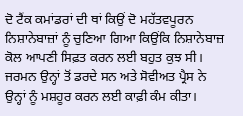ਦੋ ਟੈਂਕ ਕਮਾਂਡਰਾਂ ਦੀ ਥਾਂ ਕਿਉਂ ਦੋ ਮਹੱਤਵਪੂਰਨ ਨਿਸ਼ਾਨੇਬਾਜ਼ਾਂ ਨੂੰ ਚੁਣਿਆ ਗਿਆ ਕਿਉਂਕਿ ਨਿਸ਼ਾਨੇਬਾਜ਼ ਕੋਲ ਆਪਣੀ ਸਿਫ਼ਤ ਕਰਨ ਲਈ ਬਹੁਤ ਕੁਝ ਸੀ।
ਜਰਮਨ ਉਨ੍ਹਾਂ ਤੋਂ ਡਰਦੇ ਸਨ ਅਤੇ ਸੋਵੀਅਤ ਪ੍ਰੈਸ ਨੇ ਉਨ੍ਹਾਂ ਨੂੰ ਮਸ਼ਹੂਰ ਕਰਨ ਲਈ ਕਾਫ਼ੀ ਕੰਮ ਕੀਤਾ।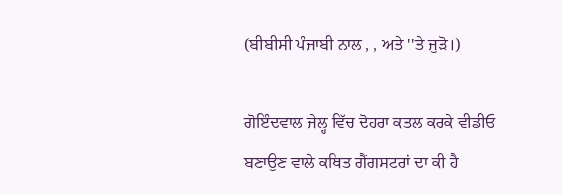(ਬੀਬੀਸੀ ਪੰਜਾਬੀ ਨਾਲ , , ਅਤੇ ''ਤੇ ਜੁੜੋ।)

ਗੋਇੰਦਵਾਲ ਜੇਲ੍ਹ ਵਿੱਚ ਦੋਹਰਾ ਕਤਲ ਕਰਕੇ ਵੀਡੀਓ ਬਣਾਉਣ ਵਾਲੇ ਕਥਿਤ ਗੈਂਗਸਟਰਾਂ ਦਾ ਕੀ ਹੈ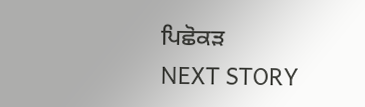ਪਿਛੋਕੜ
NEXT STORY